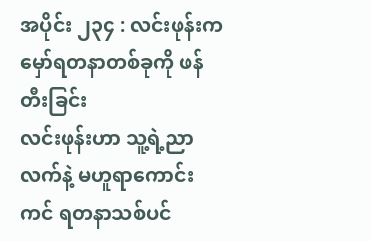အပိုင်း ၂၃၄ : လင်းဖုန်းက မှော်ရတနာတစ်ခုကို ဖန်တီးခြင်း
လင်းဖုန်းဟာ သူ့ရဲ့ညာလက်နဲ့ မဟူရာကောင်းကင် ရတနာသစ်ပင်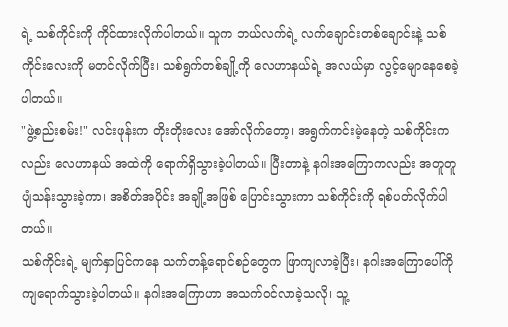ရဲ့ သစ်ကိုင်းကို ကိုင်ထားလိုက်ပါတယ်။ သူက ဘယ်လက်ရဲ့ လက်ချောင်းတစ်ချောင်းနဲ့ သစ်ကိုင်းလေးကို မတင်လိုက်ပြီး၊ သစ်ရွက်တစ်ချို့ကို လေဟာနယ်ရဲ့ အလယ်မှာ လွင့်မျောနေစေခဲ့ပါတယ်။
"ဖွဲ့စည်းစမ်း!" လင်းဖုန်းက တိုးတိုးလေး အော်လိုက်တော့၊ အရွက်ကင်းမဲ့နေတဲ့ သစ်ကိုင်းကလည်း လေဟာနယ် အထဲကို ရောက်ရှိသွားခဲ့ပါတယ်။ ပြီးတာနဲ့ နဂါးအကြောကလည်း အတူတူ ပျံသန်းသွားခဲ့ကာ၊ အစိတ်အပိုင်း အချို့အဖြစ် ပြောင်းသွားကာ သစ်ကိုင်းကို ရစ်ပတ်လိုက်ပါတယ်။
သစ်ကိုင်းရဲ့ မျက်နှာပြင်ကနေ သက်တန့်ရောင်စဉ်တွေက ဖြာကျလာခဲ့ပြီး၊ နဂါးအကြောပေါ်ကို ကျရောက်သွားခဲ့ပါတယ်။ နဂါးအကြောဟာ အသက်ဝင်လာခဲ့သလို၊ သူ့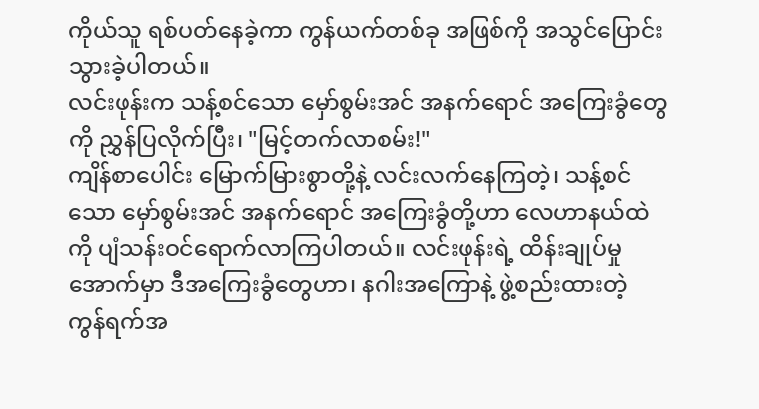ကိုယ်သူ ရစ်ပတ်နေခဲ့ကာ ကွန်ယက်တစ်ခု အဖြစ်ကို အသွင်ပြောင်းသွားခဲ့ပါတယ်။
လင်းဖုန်းက သန့်စင်သော မှော်စွမ်းအင် အနက်ရောင် အကြေးခွံတွေကို ညွှန်ပြလိုက်ပြီး၊ "မြင့်တက်လာစမ်း!"
ကျိန်စာပေါင်း မြောက်မြားစွာတို့နဲ့ လင်းလက်နေကြတဲ့၊ သန့်စင်သော မှော်စွမ်းအင် အနက်ရောင် အကြေးခွံတို့ဟာ လေဟာနယ်ထဲကို ပျံသန်းဝင်ရောက်လာကြပါတယ်။ လင်းဖုန်းရဲ့ ထိန်းချုပ်မှုအောက်မှာ ဒီအကြေးခွံတွေဟာ၊ နဂါးအကြောနဲ့ ဖွဲ့စည်းထားတဲ့ ကွန်ရက်အ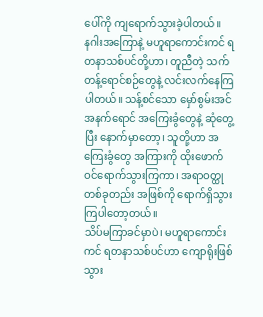ပေါ်ကို ကျရောက်သွားခဲ့ပါတယ်။
နဂါးအကြောနဲ့ မဟူရာကောင်းကင် ရတနာသစ်ပင်တို့ဟာ၊ တူညီတဲ့ သက်တန့်ရောင်စဉ်တွေနဲ့ လင်းလက်နေကြပါတယ်။ သန့်စင်သော မှော်စွမ်းအင် အနက်ရောင် အကြေးခွံတွေနဲ့ ဆုံတွေ့ပြီး နောက်မှာတော့၊ သူတို့ဟာ အကြေးခွံတွေ အကြားကို ထိုးဖောက်ဝင်ရောက်သွားကြကာ၊ အရာဝတ္ထု တစ်ခုတည်း အဖြစ်ကို ရောက်ရှိသွားကြပါတော့တယ်။
သိပ်မကြာခင်မှာပဲ၊ မဟူရာကောင်းကင် ရတနာသစ်ပင်ဟာ ကျောရိုးဖြစ်သွား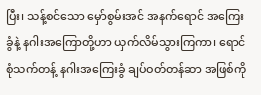ပြီး၊ သန့်စင်သော မှော်စွမ်းအင် အနက်ရောင် အကြေးခွံနဲ့ နဂါးအကြောတို့ဟာ ယှက်လိမ်သွားကြကာ၊ ရောင်စုံသက်တန့် နဂါးအကြေးခွံ ချပ်ဝတ်တန်ဆာ အဖြစ်ကို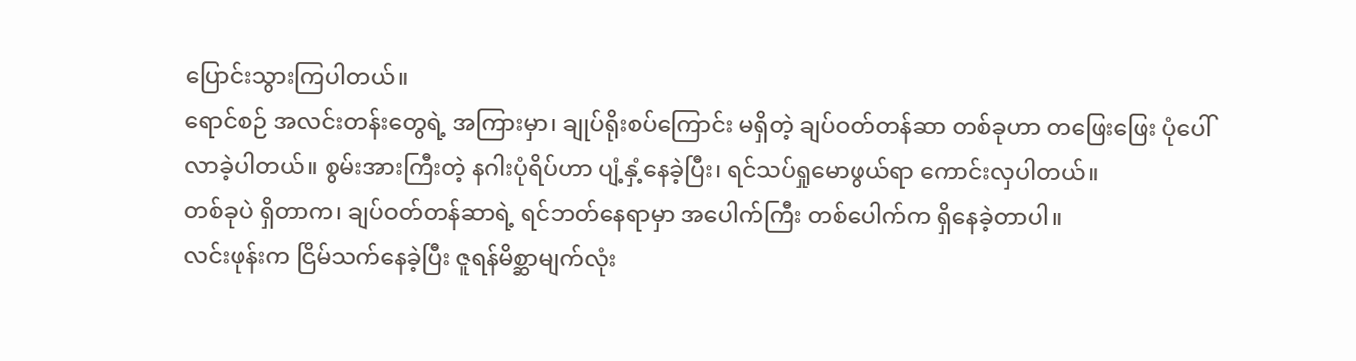ပြောင်းသွားကြပါတယ်။
ရောင်စဉ် အလင်းတန်းတွေရဲ့ အကြားမှာ၊ ချုပ်ရိုးစပ်ကြောင်း မရှိတဲ့ ချပ်ဝတ်တန်ဆာ တစ်ခုဟာ တဖြေးဖြေး ပုံပေါ်လာခဲ့ပါတယ်။ စွမ်းအားကြီးတဲ့ နဂါးပုံရိပ်ဟာ ပျံ့နှံ့နေခဲ့ပြီး၊ ရင်သပ်ရှုမောဖွယ်ရာ ကောင်းလှပါတယ်။
တစ်ခုပဲ ရှိတာက၊ ချပ်ဝတ်တန်ဆာရဲ့ ရင်ဘတ်နေရာမှာ အပေါက်ကြီး တစ်ပေါက်က ရှိနေခဲ့တာပါ။
လင်းဖုန်းက ငြိမ်သက်နေခဲ့ပြီး ဇူရန်မိစ္ဆာမျက်လုံး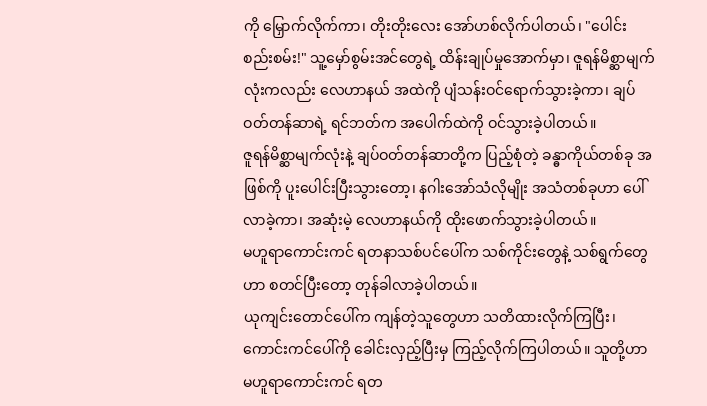ကို မြှောက်လိုက်ကာ၊ တိုးတိုးလေး အော်ဟစ်လိုက်ပါတယ်၊ "ပေါင်းစည်းစမ်း!" သူ့မှော်စွမ်းအင်တွေရဲ့ ထိန်းချုပ်မှုအောက်မှာ၊ ဇူရန်မိစ္ဆာမျက်လုံးကလည်း လေဟာနယ် အထဲကို ပျံသန်းဝင်ရောက်သွားခဲ့ကာ၊ ချပ်ဝတ်တန်ဆာရဲ့ ရင်ဘတ်က အပေါက်ထဲကို ဝင်သွားခဲ့ပါတယ်။
ဇူရန်မိစ္ဆာမျက်လုံးနဲ့ ချပ်ဝတ်တန်ဆာတို့က ပြည့်စုံတဲ့ ခန္ဓာကိုယ်တစ်ခု အဖြစ်ကို ပူးပေါင်းပြီးသွားတော့၊ နဂါးအော်သံလိုမျိုး အသံတစ်ခုဟာ ပေါ်လာခဲ့ကာ၊ အဆုံးမဲ့ လေဟာနယ်ကို ထိုးဖောက်သွားခဲ့ပါတယ်။
မဟူရာကောင်းကင် ရတနာသစ်ပင်ပေါ်က သစ်ကိုင်းတွေနဲ့ သစ်ရွက်တွေဟာ စတင်ပြီးတော့ တုန်ခါလာခဲ့ပါတယ်။
ယုကျင်းတောင်ပေါ်က ကျန်တဲ့သူတွေဟာ သတိထားလိုက်ကြပြီး၊ ကောင်းကင်ပေါ်ကို ခေါင်းလှည့်ပြီးမှ ကြည့်လိုက်ကြပါတယ်။ သူတို့ဟာ မဟူရာကောင်းကင် ရတ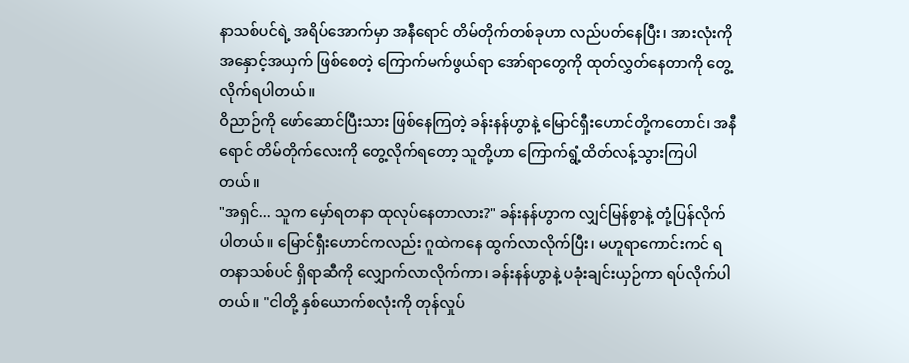နာသစ်ပင်ရဲ့ အရိပ်အောက်မှာ အနီရောင် တိမ်တိုက်တစ်ခုဟာ လည်ပတ်နေပြီး၊ အားလုံးကို အနှောင့်အယှက် ဖြစ်စေတဲ့ ကြောက်မက်ဖွယ်ရာ အော်ရာတွေကို ထုတ်လွှတ်နေတာကို တွေ့လိုက်ရပါတယ်။
ဝိညာဉ်ကို ဖော်ဆောင်ပြီးသား ဖြစ်နေကြတဲ့ ခန်းနန်ဟွာနဲ့ မြောင်ရှီးဟောင်တို့ကတောင်၊ အနီရောင် တိမ်တိုက်လေးကို တွေ့လိုက်ရတော့ သူတို့ဟာ ကြောက်ရွံ့ထိတ်လန့်သွားကြပါတယ်။
"အရှင်... သူက မှော်ရတနာ ထုလုပ်နေတာလား?" ခန်းနန်ဟွာက လျှင်မြန်စွာနဲ့ တုံ့ပြန်လိုက်ပါတယ်။ မြောင်ရှီးဟောင်ကလည်း ဂူထဲကနေ ထွက်လာလိုက်ပြီး၊ မဟူရာကောင်းကင် ရတနာသစ်ပင် ရှိရာဆီကို လျှောက်လာလိုက်ကာ၊ ခန်းနန်ဟွာနဲ့ ပခုံးချင်းယှဉ်ကာ ရပ်လိုက်ပါတယ်။ "ငါတို့ နှစ်ယောက်စလုံးကို တုန်လှုပ်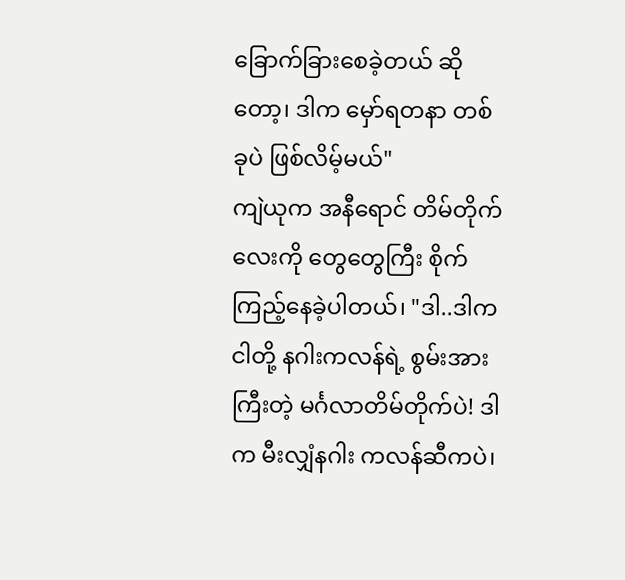ခြောက်ခြားစေခဲ့တယ် ဆိုတော့၊ ဒါက မှော်ရတနာ တစ်ခုပဲ ဖြစ်လိမ့်မယ်"
ကျဲယုက အနီရောင် တိမ်တိုက်လေးကို တွေတွေကြီး စိုက်ကြည့်နေခဲ့ပါတယ်၊ "ဒါ..ဒါက ငါတို့ နဂါးကလန်ရဲ့ စွမ်းအားကြီးတဲ့ မင်္ဂလာတိမ်တိုက်ပဲ! ဒါက မီးလျှံနဂါး ကလန်ဆီကပဲ၊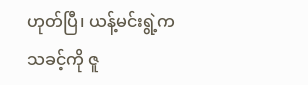ဟုတ်ပြီ၊ ယန့်မင်းရွဲ့က သခင့်ကို ဇူ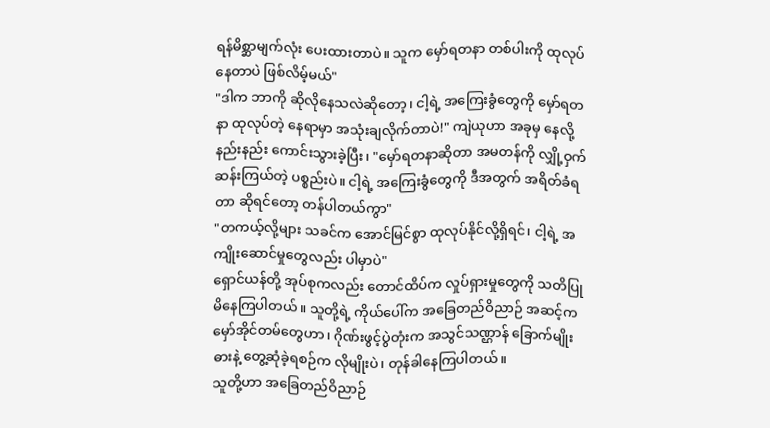ရန်မိစ္ဆာမျက်လုံး ပေးထားတာပဲ။ သူက မှော်ရတနာ တစ်ပါးကို ထုလုပ်နေတာပဲ ဖြစ်လိမ့်မယ်"
"ဒါက ဘာကို ဆိုလိုနေသလဲဆိုတော့၊ ငါ့ရဲ့ အကြေးခွံတွေကို မှော်ရတနာ ထုလုပ်တဲ့ နေရာမှာ အသုံးချလိုက်တာပဲ!" ကျဲယုဟာ အခုမှ နေလို့နည်းနည်း ကောင်းသွားခဲ့ပြီး၊ "မှော်ရတနာဆိုတာ အမတန်ကို လျှို့ဝှက်ဆန်းကြယ်တဲ့ ပစ္စည်းပဲ။ ငါ့ရဲ့ အကြေးခွံတွေကို ဒီအတွက် အရိတ်ခံရတာ ဆိုရင်တော့ တန်ပါတယ်ကွာ"
"တကယ့်လို့များ သခင်က အောင်မြင်စွာ ထုလုပ်နိုင်လို့ရှိရင်၊ ငါ့ရဲ့ အကျိုးဆောင်မှုတွေလည်း ပါမှာပဲ"
ရှောင်ယန်တို့ အုပ်စုကလည်း တောင်ထိပ်က လှုပ်ရှားမှုတွေကို သတိပြုမိနေကြပါတယ်။ သူတို့ရဲ့ ကိုယ်ပေါ်က အခြေတည်ဝိညာဉ် အဆင့်က မှော်အိုင်တမ်တွေဟာ၊ ဂိုဏ်းဖွင့်ပွဲတုံးက အသွင်သဏ္ဌာန် ခြောက်မျိုးဓားနဲ့ တွေ့ဆုံခဲ့ရစဉ်က လိုမျိုးပဲ၊ တုန်ခါနေကြပါတယ်။
သူတို့ဟာ အခြေတည်ဝိညာဉ်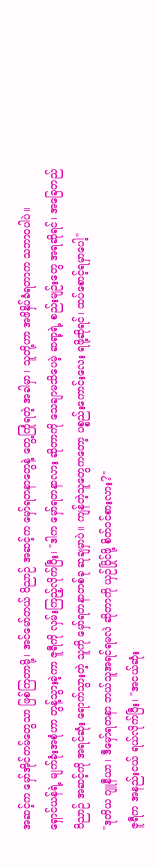အဆင့်က မှော်အိုင်တမ်တွေသာ ဖြစ်ကြတာမို့၊ အင်မော်တယ် ဝိညာဉ် အဆင့်က မှော်ရတနာတွေနဲ့ တွေ့ကြုံရတဲ့ အခါမှာ၊ သူတို့ဟာ အဖိနှိပ်ခံရတာက သဘာဝပါပဲ။
ရှောင်ယန်ရဲ့ မျက်ခုံးအစုံဟာ တွန့်သွားခဲ့ကာ ဇူရီကို လှမ်းကြည့်လိုက်ပြီး၊ "ဒါက မှော်ရတနာလား ဆိုတာကို သေချာမသိပေမဲ့ ဆရာ့ရဲ့ စည်းမျဉ်းတွေ အရဆိုရင်၊ အခြေတည်ဝိညာဉ် အဆင့်ကို အရင်ဆုံး ရောက်သွားတဲ့ သူကို မှော်ရတနာတစ်ခု ဆုချမှာပဲ။ ကျန်တဲ့သူတွေကတော့ ပစ္စည်းကောင်းလေး ရဖို့ဆိုရင်၊ ထပ်စောင့်ရမှာပေါ့"
"ဒုတိယ ဂျူနီယာ၊ ဒီမှော်ရတနာ ဘယ်သူအရင်ရမလဲ ဆိုတာကို ယှဉ်ပြိုင်ဖို့ စိတ်ဝင်စားလား?"
ဇူရီက အနည်းငယ် ရယ်လိုက်ပြီး၊ "အငယ်ဆုံး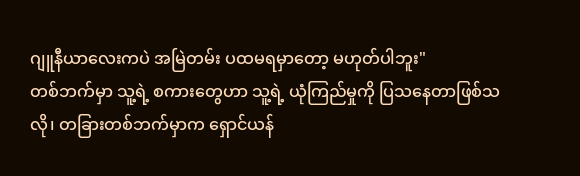ဂျူနီယာလေးကပဲ အမြဲတမ်း ပထမရမှာတော့ မဟုတ်ပါဘူး"
တစ်ဘက်မှာ သူ့ရဲ့ စကားတွေဟာ သူ့ရဲ့ ယုံကြည်မှုကို ပြသနေတာဖြစ်သလို၊ တခြားတစ်ဘက်မှာက ရှောင်ယန်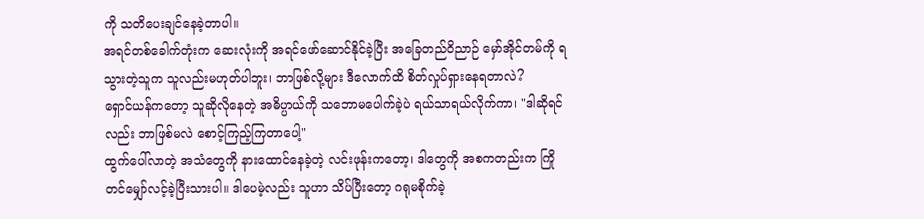ကို သတိပေးချင်နေခဲ့တာပါ။
အရင်တစ်ခေါက်တုံးက ဆေးလုံးကို အရင်ဖော်ဆောင်နိုင်ခဲ့ပြီး အခြေတည်ဝိညာဉ် မှော်အိုင်တမ်ကို ရသွားတဲ့သူက သူလည်းမဟုတ်ပါဘူး၊ ဘာဖြစ်လို့များ ဒီလောက်ထိ စိတ်လှုပ်ရှားနေရတာလဲ?
ရှောင်ယန်ကတော့ သူဆိုလိုနေတဲ့ အဓိပ္ပာယ်ကို သဘောမပေါက်ခဲ့ပဲ ရယ်သာရယ်လိုက်ကာ၊ "ဒါဆိုရင်လည်း ဘာဖြစ်မလဲ စောင့်ကြည့်ကြတာပေါ့"
ထွက်ပေါ်လာတဲ့ အသံတွေကို နားထောင်နေခဲ့တဲ့ လင်းဖုန်းကတော့၊ ဒါတွေကို အစကတည်းက ကြိုတင်မျှော်လင့်ခဲ့ပြီးသားပါ။ ဒါပေမဲ့လည်း သူဟာ သိပ်ပြီးတော့ ဂရုမစိုက်ခဲ့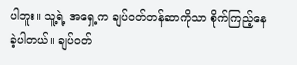ပါဘူး။ သူ့ရဲ့ အရှေ့က ချပ်ဝတ်တန်ဆာကိုသာ စိုက်ကြည့်နေခဲ့ပါတယ်။ ချပ်ဝတ်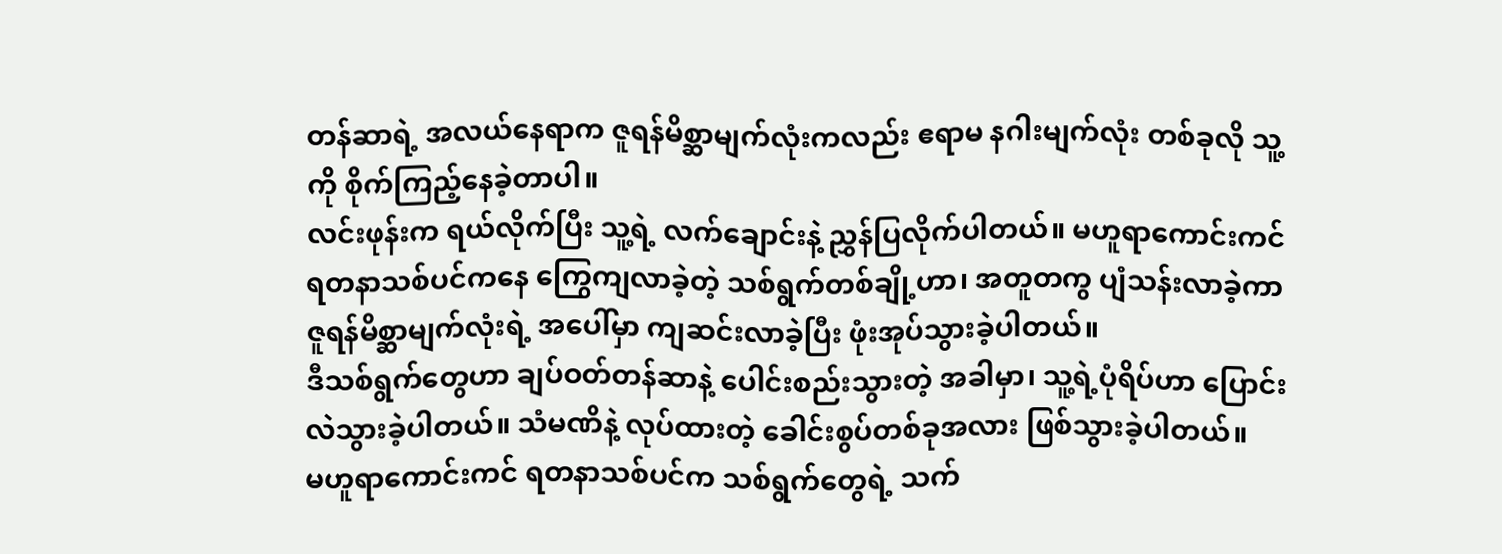တန်ဆာရဲ့ အလယ်နေရာက ဇူရန်မိစ္ဆာမျက်လုံးကလည်း ဧရာမ နဂါးမျက်လုံး တစ်ခုလို သူ့ကို စိုက်ကြည့်နေခဲ့တာပါ။
လင်းဖုန်းက ရယ်လိုက်ပြီး သူ့ရဲ့ လက်ချောင်းနဲ့ ညွှန်ပြလိုက်ပါတယ်။ မဟူရာကောင်းကင် ရတနာသစ်ပင်ကနေ ကြွေကျလာခဲ့တဲ့ သစ်ရွက်တစ်ချို့ဟာ၊ အတူတကွ ပျံသန်းလာခဲ့ကာ ဇူရန်မိစ္ဆာမျက်လုံးရဲ့ အပေါ်မှာ ကျဆင်းလာခဲ့ပြီး ဖုံးအုပ်သွားခဲ့ပါတယ်။
ဒီသစ်ရွက်တွေဟာ ချပ်ဝတ်တန်ဆာနဲ့ ပေါင်းစည်းသွားတဲ့ အခါမှာ၊ သူ့ရဲ့ပုံရိပ်ဟာ ပြောင်းလဲသွားခဲ့ပါတယ်။ သံမဏိနဲ့ လုပ်ထားတဲ့ ခေါင်းစွပ်တစ်ခုအလား ဖြစ်သွားခဲ့ပါတယ်။
မဟူရာကောင်းကင် ရတနာသစ်ပင်က သစ်ရွက်တွေရဲ့ သက်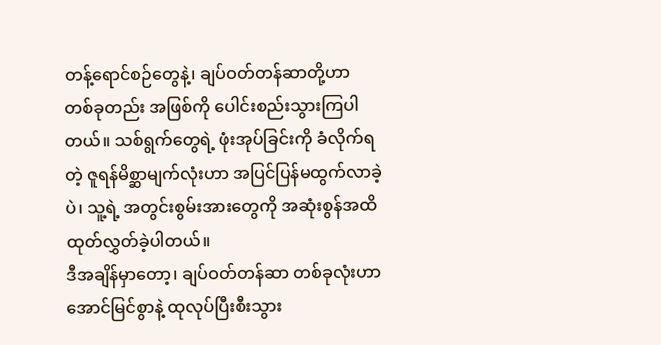တန့်ရောင်စဉ်တွေနဲ့၊ ချပ်ဝတ်တန်ဆာတို့ဟာ တစ်ခုတည်း အဖြစ်ကို ပေါင်းစည်းသွားကြပါတယ်။ သစ်ရွက်တွေရဲ့ ဖုံးအုပ်ခြင်းကို ခံလိုက်ရတဲ့ ဇူရန်မိစ္ဆာမျက်လုံးဟာ အပြင်ပြန်မထွက်လာခဲ့ပဲ၊ သူ့ရဲ့ အတွင်းစွမ်းအားတွေကို အဆုံးစွန်အထိ ထုတ်လွှတ်ခဲ့ပါတယ်။
ဒီအချိန်မှာတော့၊ ချပ်ဝတ်တန်ဆာ တစ်ခုလုံးဟာ အောင်မြင်စွာနဲ့ ထုလုပ်ပြီးစီးသွား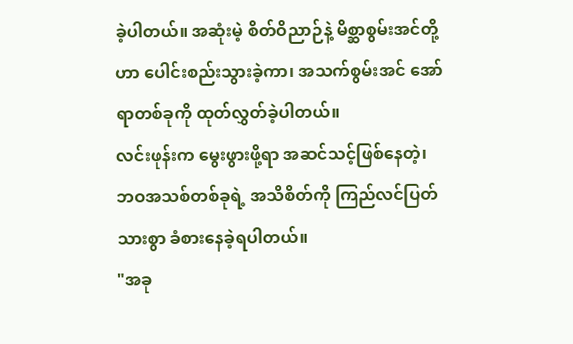ခဲ့ပါတယ်။ အဆုံးမဲ့ စိတ်ဝိညာဉ်နဲ့ မိစ္ဆာစွမ်းအင်တို့ဟာ ပေါင်းစည်းသွားခဲ့ကာ၊ အသက်စွမ်းအင် အော်ရာတစ်ခုကို ထုတ်လွှတ်ခဲ့ပါတယ်။
လင်းဖုန်းက မွေးဖွားဖို့ရာ အဆင်သင့်ဖြစ်နေတဲ့၊ ဘဝအသစ်တစ်ခုရဲ့ အသိစိတ်ကို ကြည်လင်ပြတ်သားစွာ ခံစားနေခဲ့ရပါတယ်။
"အခု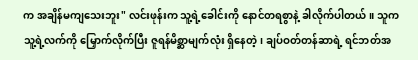က အချိန်မကျသေးဘူး" လင်းဖုန်းက သူ့ရဲ့ခေါင်းကို နောင်တရစွာနဲ့ ခါလိုက်ပါတယ်။ သူက သူ့ရဲ့လက်ကို မြှောက်လိုက်ပြီး ဇူရန်မိစ္ဆာမျက်လုံး ရှိနေတဲ့၊ ချပ်ဝတ်တန်ဆာရဲ့ ရင်ဘတ်အ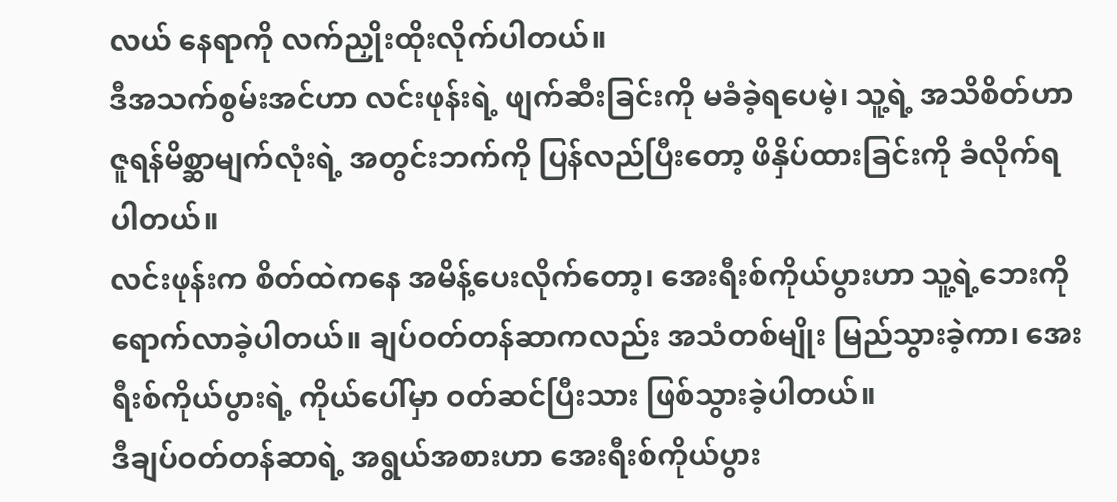လယ် နေရာကို လက်ညှိုးထိုးလိုက်ပါတယ်။
ဒီအသက်စွမ်းအင်ဟာ လင်းဖုန်းရဲ့ ဖျက်ဆီးခြင်းကို မခံခဲ့ရပေမဲ့၊ သူ့ရဲ့ အသိစိတ်ဟာ ဇူရန်မိစ္ဆာမျက်လုံးရဲ့ အတွင်းဘက်ကို ပြန်လည်ပြီးတော့ ဖိနှိပ်ထားခြင်းကို ခံလိုက်ရပါတယ်။
လင်းဖုန်းက စိတ်ထဲကနေ အမိန့်ပေးလိုက်တော့၊ အေးရီးစ်ကိုယ်ပွားဟာ သူ့ရဲ့ဘေးကို ရောက်လာခဲ့ပါတယ်။ ချပ်ဝတ်တန်ဆာကလည်း အသံတစ်မျိုး မြည်သွားခဲ့ကာ၊ အေးရီးစ်ကိုယ်ပွားရဲ့ ကိုယ်ပေါ်မှာ ဝတ်ဆင်ပြီးသား ဖြစ်သွားခဲ့ပါတယ်။
ဒီချပ်ဝတ်တန်ဆာရဲ့ အရွယ်အစားဟာ အေးရီးစ်ကိုယ်ပွား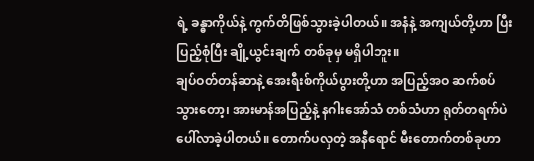ရဲ့ ခန္ဓာကိုယ်နဲ့ ကွက်တိဖြစ်သွားခဲ့ပါတယ်။ အနံနဲ့ အကျယ်တို့ဟာ ပြီးပြည့်စုံပြီး ချို့ယွင်းချက် တစ်ခုမှ မရှိပါဘူး။
ချပ်ဝတ်တန်ဆာနဲ့ အေးရီးစ်ကိုယ်ပွားတို့ဟာ အပြည့်အဝ ဆက်စပ်သွားတော့၊ အားမာန်အပြည့်နဲ့ နဂါးအော်သံ တစ်သံဟာ ရုတ်တရက်ပဲ ပေါ်လာခဲ့ပါတယ်။ တောက်ပလှတဲ့ အနီရောင် မီးတောက်တစ်ခုဟာ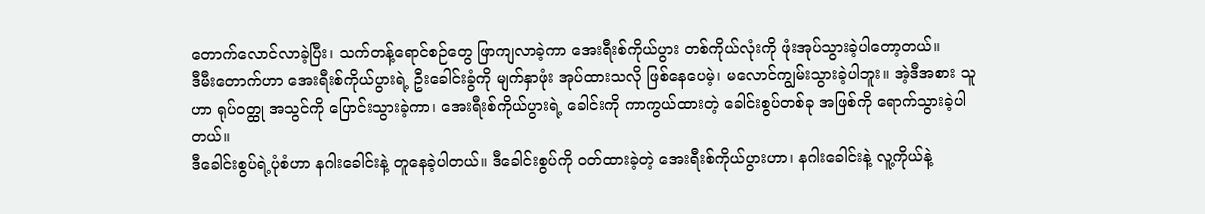တောက်လောင်လာခဲ့ပြီး၊ သက်တန့်ရောင်စဉ်တွေ ဖြာကျလာခဲ့ကာ အေးရီးစ်ကိုယ်ပွား တစ်ကိုယ်လုံးကို ဖုံးအုပ်သွားခဲ့ပါတော့တယ်။
ဒီမီးတောက်ဟာ အေးရီးစ်ကိုယ်ပွားရဲ့ ဦးခေါင်းခွံကို မျက်နှာဖုံး အုပ်ထားသလို ဖြစ်နေပေမဲ့၊ မလောင်ကျွမ်းသွားခဲ့ပါဘူး။ အဲ့ဒီအစား သူဟာ ရုပ်ဝတ္ထု အသွင်ကို ပြောင်းသွားခဲ့ကာ၊ အေးရီးစ်ကိုယ်ပွားရဲ့ ခေါင်းကို ကာကွယ်ထားတဲ့ ခေါင်းစွပ်တစ်ခု အဖြစ်ကို ရောက်သွားခဲ့ပါတယ်။
ဒီခေါင်းစွပ်ရဲ့ပုံစံဟာ နဂါးခေါင်းနဲ့ တူနေခဲ့ပါတယ်။ ဒီခေါင်းစွပ်ကို ဝတ်ထားခဲ့တဲ့ အေးရီးစ်ကိုယ်ပွားဟာ၊ နဂါးခေါင်းနဲ့ လူ့ကိုယ်နဲ့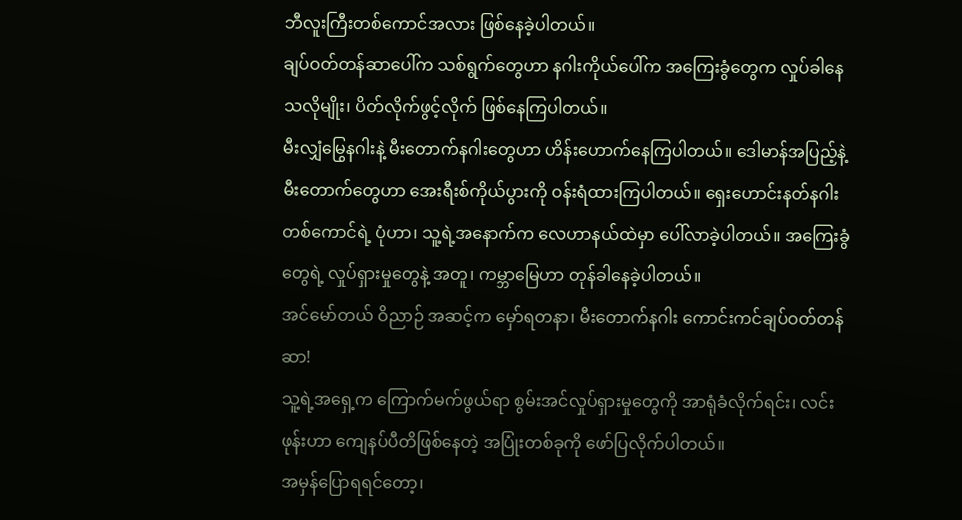ဘီလူးကြီးတစ်ကောင်အလား ဖြစ်နေခဲ့ပါတယ်။
ချပ်ဝတ်တန်ဆာပေါ်က သစ်ရွက်တွေဟာ နဂါးကိုယ်ပေါ်က အကြေးခွံတွေက လှုပ်ခါနေသလိုမျိုး၊ ပိတ်လိုက်ဖွင့်လိုက် ဖြစ်နေကြပါတယ်။
မီးလျှံမြွေနဂါးနဲ့ မီးတောက်နဂါးတွေဟာ ဟိန်းဟောက်နေကြပါတယ်။ ဒေါမာန်အပြည့်နဲ့ မီးတောက်တွေဟာ အေးရီးစ်ကိုယ်ပွားကို ဝန်းရံထားကြပါတယ်။ ရှေးဟောင်းနတ်နဂါး တစ်ကောင်ရဲ့ ပုံဟာ၊ သူ့ရဲ့အနောက်က လေဟာနယ်ထဲမှာ ပေါ်လာခဲ့ပါတယ်။ အကြေးခွံတွေရဲ့ လှုပ်ရှားမှုတွေနဲ့ အတူ၊ ကမ္ဘာမြေဟာ တုန်ခါနေခဲ့ပါတယ်။
အင်မော်တယ် ဝိညာဉ် အဆင့်က မှော်ရတနာ၊ မီးတောက်နဂါး ကောင်းကင်ချပ်ဝတ်တန်ဆာ!
သူ့ရဲ့အရှေ့က ကြောက်မက်ဖွယ်ရာ စွမ်းအင်လှုပ်ရှားမှုတွေကို အာရုံခံလိုက်ရင်း၊ လင်းဖုန်းဟာ ကျေနပ်ပီတိဖြစ်နေတဲ့ အပြုံးတစ်ခုကို ဖော်ပြလိုက်ပါတယ်။
အမှန်ပြောရရင်တော့၊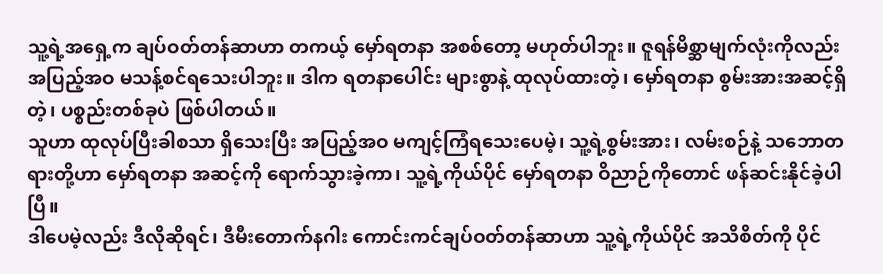သူ့ရဲ့အရှေ့က ချပ်ဝတ်တန်ဆာဟာ တကယ့် မှော်ရတနာ အစစ်တော့ မဟုတ်ပါဘူး။ ဇူရန်မိစ္ဆာမျက်လုံးကိုလည်း အပြည့်အဝ မသန့်စင်ရသေးပါဘူး။ ဒါက ရတနာပေါင်း များစွာနဲ့ ထုလုပ်ထားတဲ့၊ မှော်ရတနာ စွမ်းအားအဆင့်ရှိတဲ့၊ ပစ္စည်းတစ်ခုပဲ ဖြစ်ပါတယ်။
သူဟာ ထုလုပ်ပြီးခါစသာ ရှိသေးပြီး အပြည့်အဝ မကျင့်ကြံရသေးပေမဲ့၊ သူ့ရဲ့စွမ်းအား၊ လမ်းစဉ်နဲ့ သဘောတရားတို့ဟာ မှော်ရတနာ အဆင့်ကို ရောက်သွားခဲ့ကာ၊ သူ့ရဲ့ကိုယ်ပိုင် မှော်ရတနာ ဝိညာဉ်ကိုတောင် ဖန်ဆင်းနိုင်ခဲ့ပါပြီ။
ဒါပေမဲ့လည်း ဒီလိုဆိုရင်၊ ဒီမီးတောက်နဂါး ကောင်းကင်ချပ်ဝတ်တန်ဆာဟာ သူ့ရဲ့ကိုယ်ပိုင် အသိစိတ်ကို ပိုင်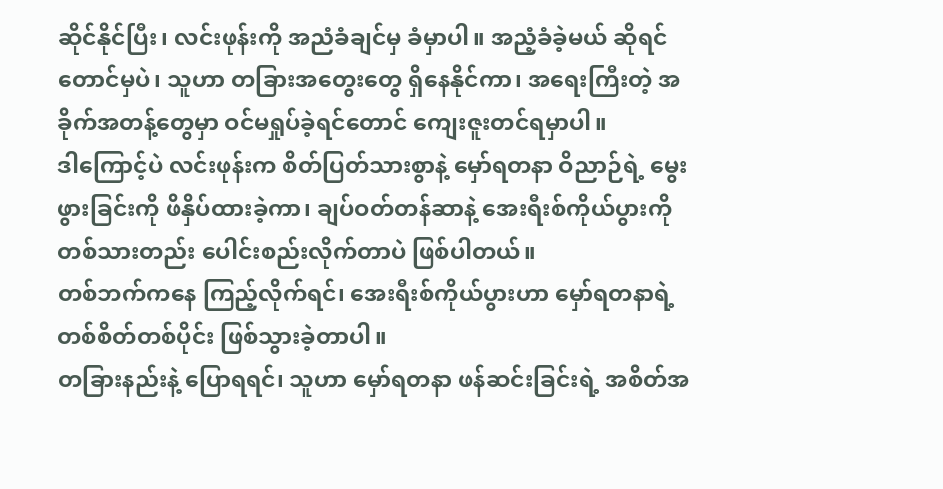ဆိုင်နိုင်ပြီး၊ လင်းဖုန်းကို အညံခံချင်မှ ခံမှာပါ။ အညံ့ခံခဲ့မယ် ဆိုရင်တောင်မှပဲ၊ သူဟာ တခြားအတွေးတွေ ရှိနေနိုင်ကာ၊ အရေးကြီးတဲ့ အခိုက်အတန့်တွေမှာ ဝင်မရှုပ်ခဲ့ရင်တောင် ကျေးဇူးတင်ရမှာပါ။
ဒါကြောင့်ပဲ လင်းဖုန်းက စိတ်ပြတ်သားစွာနဲ့ မှော်ရတနာ ဝိညာဉ်ရဲ့ မွေးဖွားခြင်းကို ဖိနှိပ်ထားခဲ့ကာ၊ ချပ်ဝတ်တန်ဆာနဲ့ အေးရီးစ်ကိုယ်ပွားကို တစ်သားတည်း ပေါင်းစည်းလိုက်တာပဲ ဖြစ်ပါတယ်။
တစ်ဘက်ကနေ ကြည့်လိုက်ရင်၊ အေးရီးစ်ကိုယ်ပွားဟာ မှော်ရတနာရဲ့ တစ်စိတ်တစ်ပိုင်း ဖြစ်သွားခဲ့တာပါ။
တခြားနည်းနဲ့ ပြောရရင်၊ သူဟာ မှော်ရတနာ ဖန်ဆင်းခြင်းရဲ့ အစိတ်အ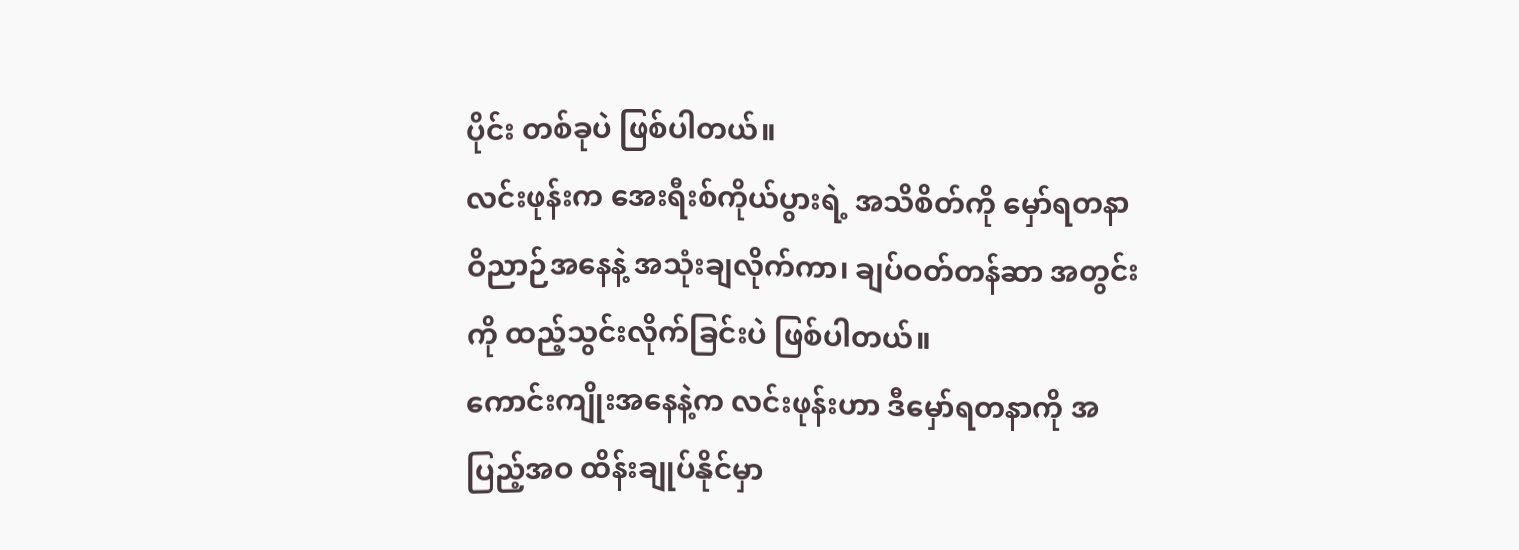ပိုင်း တစ်ခုပဲ ဖြစ်ပါတယ်။
လင်းဖုန်းက အေးရီးစ်ကိုယ်ပွားရဲ့ အသိစိတ်ကို မှော်ရတနာ ဝိညာဉ်အနေနဲ့ အသုံးချလိုက်ကာ၊ ချပ်ဝတ်တန်ဆာ အတွင်းကို ထည့်သွင်းလိုက်ခြင်းပဲ ဖြစ်ပါတယ်။
ကောင်းကျိုးအနေနဲ့က လင်းဖုန်းဟာ ဒီမှော်ရတနာကို အပြည့်အဝ ထိန်းချုပ်နိုင်မှာ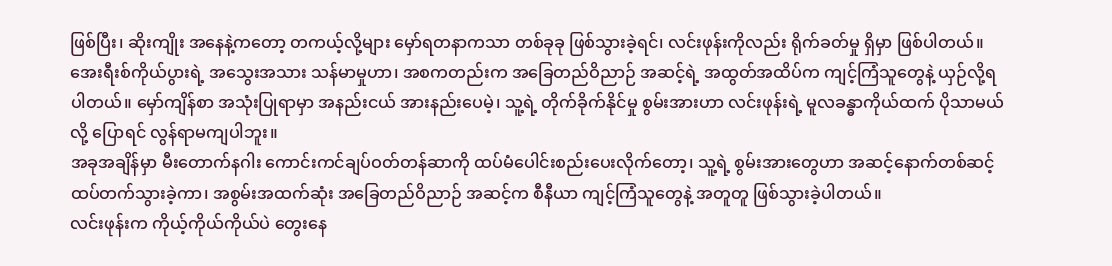ဖြစ်ပြီး၊ ဆိုးကျိုး အနေနဲ့ကတော့ တကယ့်လို့များ မှော်ရတနာကသာ တစ်ခုခု ဖြစ်သွားခဲ့ရင်၊ လင်းဖုန်းကိုလည်း ရိုက်ခတ်မှု ရှိမှာ ဖြစ်ပါတယ်။
အေးရီးစ်ကိုယ်ပွားရဲ့ အသွေးအသား သန်မာမှုဟာ၊ အစကတည်းက အခြေတည်ဝိညာဉ် အဆင့်ရဲ့ အထွတ်အထိပ်က ကျင့်ကြံသူတွေနဲ့ ယှဉ်လို့ရပါတယ်။ မှော်ကျိန်စာ အသုံးပြုရာမှာ အနည်းငယ် အားနည်းပေမဲ့၊ သူ့ရဲ့ တိုက်ခိုက်နိုင်မှု စွမ်းအားဟာ လင်းဖုန်းရဲ့ မူလခန္ဓာကိုယ်ထက် ပိုသာမယ်လို့ ပြောရင် လွန်ရာမကျပါဘူး။
အခုအချိန်မှာ မီးတောက်နဂါး ကောင်းကင်ချပ်ဝတ်တန်ဆာကို ထပ်မံပေါင်းစည်းပေးလိုက်တော့၊ သူ့ရဲ့ စွမ်းအားတွေဟာ အဆင့်နောက်တစ်ဆင့် ထပ်တက်သွားခဲ့ကာ၊ အစွမ်းအထက်ဆုံး အခြေတည်ဝိညာဉ် အဆင့်က စီနီယာ ကျင့်ကြံသူတွေနဲ့ အတူတူ ဖြစ်သွားခဲ့ပါတယ်။
လင်းဖုန်းက ကိုယ့်ကိုယ်ကိုယ်ပဲ တွေးနေ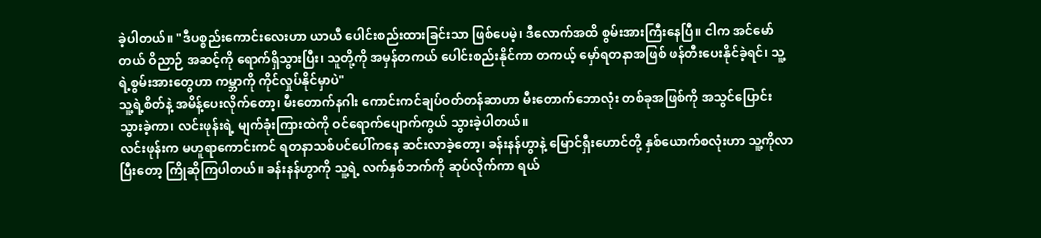ခဲ့ပါတယ်။ "ဒီပစ္စည်းကောင်းလေးဟာ ယာယီ ပေါင်းစည်းထားခြင်းသာ ဖြစ်ပေမဲ့၊ ဒီလောက်အထိ စွမ်းအားကြီးနေပြီ။ ငါက အင်မော်တယ် ဝိညာဉ် အဆင့်ကို ရောက်ရှိသွားပြီး၊ သူတို့ကို အမှန်တကယ် ပေါင်းစည်းနိုင်ကာ တကယ့် မှော်ရတနာအဖြစ် ဖန်တီးပေးနိုင်ခဲ့ရင်၊ သူ့ရဲ့စွမ်းအားတွေဟာ ကမ္ဘာကို ကိုင်လှုပ်နိုင်မှာပဲ"
သူ့ရဲ့စိတ်နဲ့ အမိန့်ပေးလိုက်တော့၊ မီးတောက်နဂါး ကောင်းကင်ချပ်ဝတ်တန်ဆာဟာ မီးတောက်ဘောလုံး တစ်ခုအဖြစ်ကို အသွင်ပြောင်းသွားခဲ့ကာ၊ လင်းဖုန်းရဲ့ မျက်ခုံးကြားထဲကို ဝင်ရောက်ပျောက်ကွယ် သွားခဲ့ပါတယ်။
လင်းဖုန်းက မဟူရာကောင်းကင် ရတနာသစ်ပင်ပေါ်ကနေ ဆင်းလာခဲ့တော့၊ ခန်းနန်ဟွာနဲ့ မြောင်ရှီးဟောင်တို့ နှစ်ယောက်စလုံးဟာ သူ့ကိုလာပြီးတော့ ကြိုဆိုကြပါတယ်။ ခန်းနန်ဟွာကို သူ့ရဲ့ လက်နှစ်ဘက်ကို ဆုပ်လိုက်ကာ ရယ်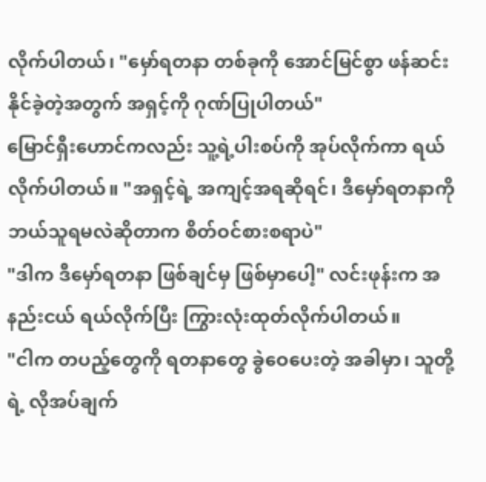လိုက်ပါတယ်၊ "မှော်ရတနာ တစ်ခုကို အောင်မြင်စွာ ဖန်ဆင်းနိုင်ခဲ့တဲ့အတွက် အရှင့်ကို ဂုဏ်ပြုပါတယ်"
မြောင်ရှီးဟောင်ကလည်း သူ့ရဲ့ပါးစပ်ကို အုပ်လိုက်ကာ ရယ်လိုက်ပါတယ်။ "အရှင့်ရဲ့ အကျင့်အရဆိုရင်၊ ဒီမှော်ရတနာကို ဘယ်သူရမလဲဆိုတာက စိတ်ဝင်စားစရာပဲ"
"ဒါက ဒီမှော်ရတနာ ဖြစ်ချင်မှ ဖြစ်မှာပေါ့" လင်းဖုန်းက အနည်းငယ် ရယ်လိုက်ပြီး ကြွားလုံးထုတ်လိုက်ပါတယ်။
"ငါက တပည့်တွေကို ရတနာတွေ ခွဲဝေပေးတဲ့ အခါမှာ၊ သူတို့ရဲ့ လိုအပ်ချက်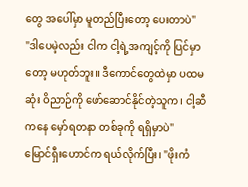တွေ အပေါ်မှာ မူတည်ပြီးတော့ ပေးတာပဲ"
"ဒါပေမဲ့လည်း ငါက ငါ့ရဲ့အကျင့်ကို ပြင်မှာတော့ မဟုတ်ဘူး။ ဒီကောင်တွေထဲမှာ ပထမဆုံး ဝိညာဉ်ကို ဖော်ဆောင်နိုင်တဲ့သူက၊ ငါ့ဆီကနေ မှော်ရတနာ တစ်ခုကို ရရှိမှာပဲ"
မြောင်ရှီးဟောင်က ရယ်လိုက်ပြီး၊ "ဖိုးကံ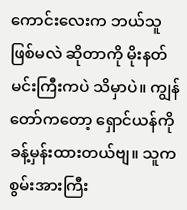ကောင်းလေးက ဘယ်သူဖြစ်မလဲ ဆိုတာကို မိုးနတ်မင်းကြီးကပဲ သိမှာပဲ။ ကျွန်တော်ကတော့ ရှောင်ယန်ကို ခန့်မှန်းထားတယ်ဗျ။ သူက စွမ်းအားကြီး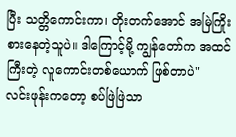ပြီး သတ္တိကောင်းကာ၊ တိုးတက်အောင် အမြဲကြိုးစားနေတဲ့သူပဲ။ ဒါကြောင့်မို့ ကျွန်တော်က အထင်ကြီးတဲ့ လူကောင်းတစ်ယောက် ဖြစ်တာပဲ"
လင်းဖုန်းကတော့ စပ်ဖြဲဖြဲသာ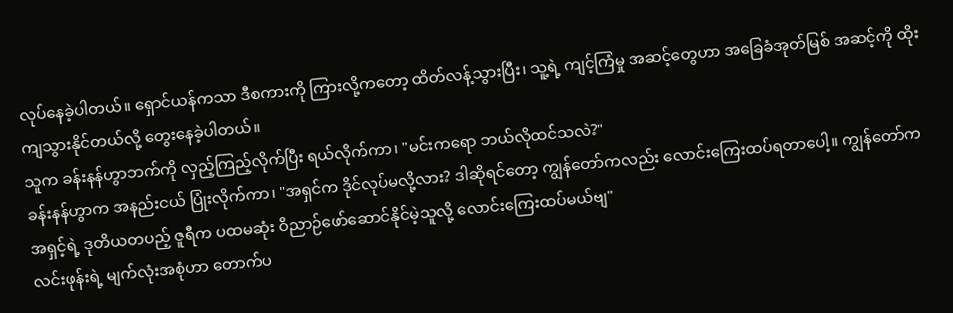လုပ်နေခဲ့ပါတယ်။ ရှောင်ယန်ကသာ ဒီစကားကို ကြားလို့ကတော့ ထိတ်လန့်သွားပြီး၊ သူ့ရဲ့ ကျင့်ကြံမှု အဆင့်တွေဟာ အခြေခံအုတ်မြစ် အဆင့်ကို ထိုးကျသွားနိုင်တယ်လို့ တွေးနေခဲ့ပါတယ်။
သူက ခန်းနန်ဟွာဘက်ကို လှည့်ကြည့်လိုက်ပြီး ရယ်လိုက်ကာ၊ "မင်းကရော ဘယ်လိုထင်သလဲ?"
ခန်းနန်ဟွာက အနည်းငယ် ပြုံးလိုက်ကာ၊ "အရှင်က ဒိုင်လုပ်မလို့လား? ဒါဆိုရင်တော့ ကျွန်တော်ကလည်း လောင်းကြေးထပ်ရတာပေါ့။ ကျွန်တော်က အရှင့်ရဲ့ ဒုတိယတပည့် ဇူရီက ပထမဆုံး ဝိညာဉ်ဖော်ဆောင်နိုင်မဲ့သူလို့ လောင်းကြေးထပ်မယ်ဗျ"
လင်းဖုန်းရဲ့ မျက်လုံးအစုံဟာ တောက်ပ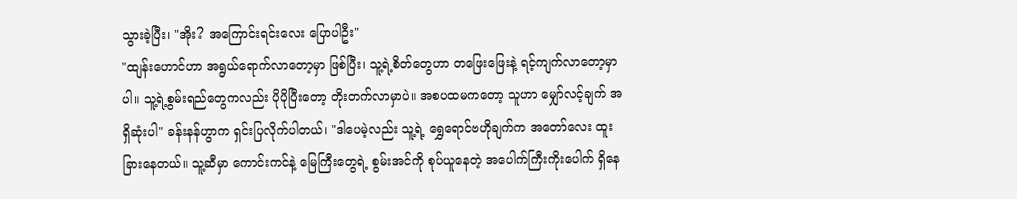သွားခဲ့ပြီး၊ "အိုး? အကြောင်းရင်းလေး ပြောပါဦး"
"ထျန်းဟောင်ဟာ အရွယ်ရောက်လာတော့မှာ ဖြစ်ပြီး၊ သူ့ရဲ့စိတ်တွေဟာ တဖြေးဖြေးနဲ့ ရင့်ကျက်လာတော့မှာပါ။ သူ့ရဲ့စွမ်းရည်တွေကလည်း ပိုပိုပြီးတော့ တိုးတက်လာမှာပဲ။ အစပထမကတော့ သူဟာ မျှော်လင့်ချက် အရှိဆုံးပါ" ခန်းနန်ဟွာက ရှင်းပြလိုက်ပါတယ်၊ "ဒါပေမဲ့လည်း သူ့ရဲ့ ရွှေရောင်ဗဟိုချက်က အတော်လေး ထူးခြားနေတယ်။ သူ့ဆီမှာ ကောင်းကင်နဲ့ မြေကြီးတွေရဲ့ စွမ်းအင်ကို စုပ်ယူနေတဲ့ အပေါက်ကြီးကိုးပေါက် ရှိနေ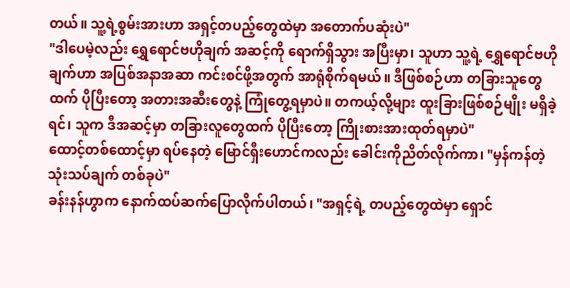တယ်။ သူ့ရဲ့စွမ်းအားဟာ အရှင့်တပည့်တွေထဲမှာ အတောက်ပဆုံးပဲ"
"ဒါပေမဲ့လည်း ရွှေရောင်ဗဟိုချက် အဆင့်ကို ရောက်ရှိသွား အပြီးမှာ၊ သူဟာ သူ့ရဲ့ ရွှေရောင်ဗဟိုချက်ဟာ အပြစ်အနာအဆာ ကင်းစင်ဖို့အတွက် အာရုံစိုက်ရမယ်။ ဒီဖြစ်စဉ်ဟာ တခြားသူတွေထက် ပိုပြီးတော့ အတားအဆီးတွေနဲ့ ကြုံတွေ့ရမှာပဲ။ တကယ့်လို့များ ထူးခြားဖြစ်စဉ်မျိုး မရှိခဲ့ရင်၊ သူက ဒီအဆင့်မှာ တခြားလူတွေထက် ပိုပြီးတော့ ကြိုးစားအားထုတ်ရမှာပဲ"
ထောင့်တစ်ထောင့်မှာ ရပ်နေတဲ့ မြောင်ရှီးဟောင်ကလည်း ခေါင်းကိုညိတ်လိုက်ကာ၊ "မှန်ကန်တဲ့ သုံးသပ်ချက် တစ်ခုပဲ"
ခန်းနန်ဟွာက နောက်ထပ်ဆက်ပြောလိုက်ပါတယ်၊ "အရှင့်ရဲ့ တပည့်တွေထဲမှာ ရှောင်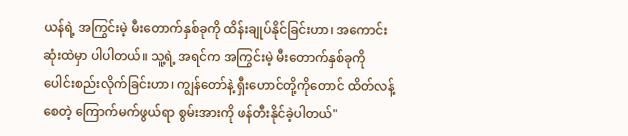ယန်ရဲ့ အကြွင်းမဲ့ မီးတောက်နှစ်ခုကို ထိန်းချုပ်နိုင်ခြင်းဟာ၊ အကောင်းဆုံးထဲမှာ ပါပါတယ်။ သူ့ရဲ့ အရင်က အကြွင်းမဲ့ မီးတောက်နှစ်ခုကို ပေါင်းစည်းလိုက်ခြင်းဟာ၊ ကျွန်တော်နဲ့ ရှီးဟောင်တို့ကိုတောင် ထိတ်လန့်စေတဲ့ ကြောက်မက်ဖွယ်ရာ စွမ်းအားကို ဖန်တီးနိုင်ခဲ့ပါတယ်"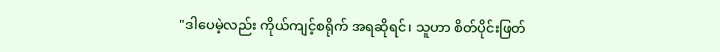"ဒါပေမဲ့လည်း ကိုယ်ကျင့်စရိုက် အရဆိုရင်၊ သူဟာ စိတ်ပိုင်းဖြတ်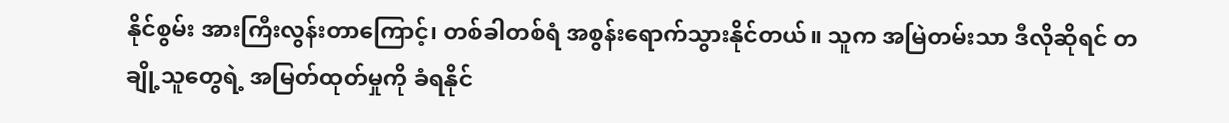နိုင်စွမ်း အားကြီးလွန်းတာကြောင့်၊ တစ်ခါတစ်ရံ အစွန်းရောက်သွားနိုင်တယ်။ သူက အမြဲတမ်းသာ ဒီလိုဆိုရင် တချို့သူတွေရဲ့ အမြတ်ထုတ်မှုကို ခံရနိုင်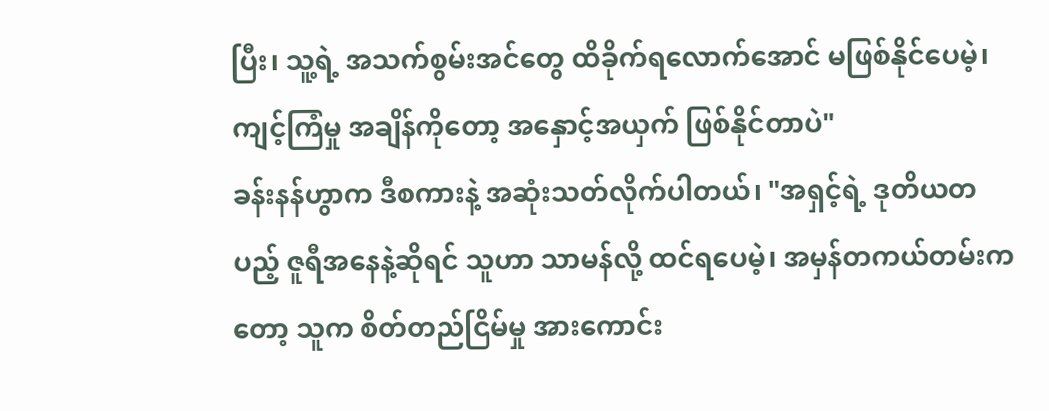ပြီး၊ သူ့ရဲ့ အသက်စွမ်းအင်တွေ ထိခိုက်ရလောက်အောင် မဖြစ်နိုင်ပေမဲ့၊ ကျင့်ကြံမှု အချိန်ကိုတော့ အနှောင့်အယှက် ဖြစ်နိုင်တာပဲ"
ခန်းနန်ဟွာက ဒီစကားနဲ့ အဆုံးသတ်လိုက်ပါတယ်၊ "အရှင့်ရဲ့ ဒုတိယတပည့် ဇူရီအနေနဲ့ဆိုရင် သူဟာ သာမန်လို့ ထင်ရပေမဲ့၊ အမှန်တကယ်တမ်းကတော့ သူက စိတ်တည်ငြိမ်မှု အားကောင်း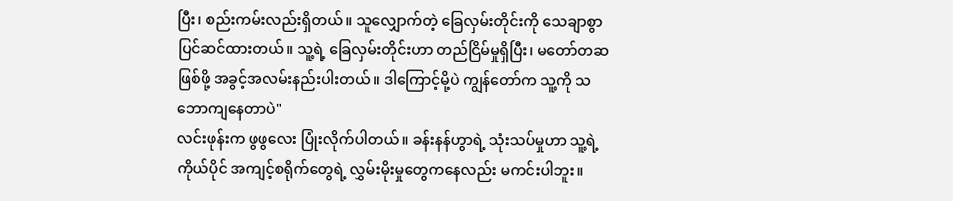ပြီး၊ စည်းကမ်းလည်းရှိတယ်။ သူလျှောက်တဲ့ ခြေလှမ်းတိုင်းကို သေချာစွာ ပြင်ဆင်ထားတယ်။ သူ့ရဲ့ ခြေလှမ်းတိုင်းဟာ တည်ငြိမ်မှုရှိပြီး၊ မတော်တဆဖြစ်ဖို့ အခွင့်အလမ်းနည်းပါးတယ်။ ဒါကြောင့်မို့ပဲ ကျွန်တော်က သူ့ကို သဘောကျနေတာပဲ"
လင်းဖုန်းက ဖွဖွလေး ပြုံးလိုက်ပါတယ်။ ခန်းနန်ဟွာရဲ့ သုံးသပ်မှုဟာ သူ့ရဲ့ကိုယ်ပိုင် အကျင့်စရိုက်တွေရဲ့ လွှမ်းမိုးမှုတွေကနေလည်း မကင်းပါဘူး။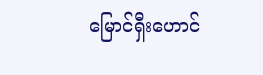မြောင်ရှီးဟောင်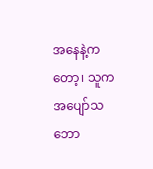အနေနဲ့ကတော့၊ သူက အပျော်သဘော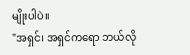မျိုးပါပဲ။
"အရှင်၊ အရှင်ကရော ဘယ်လို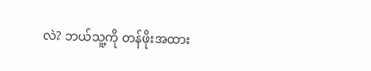လဲ? ဘယ်သူ့ကို တန်ဖိုးအထား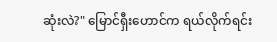ဆုံးလဲ?" မြောင်ရှီးဟောင်က ရယ်လိုက်ရင်း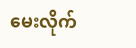မေးလိုက်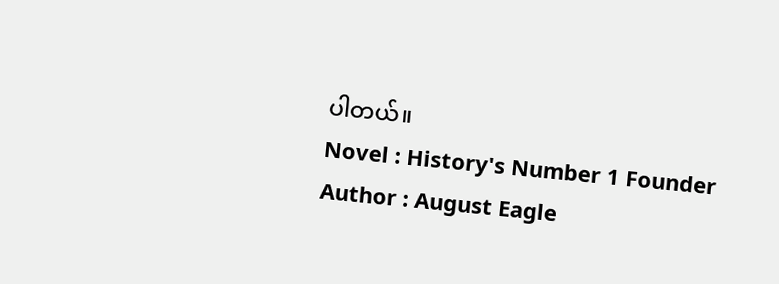ပါတယ်။
Novel : History's Number 1 Founder
Author : August Eagle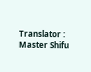Translator : Master Shifu